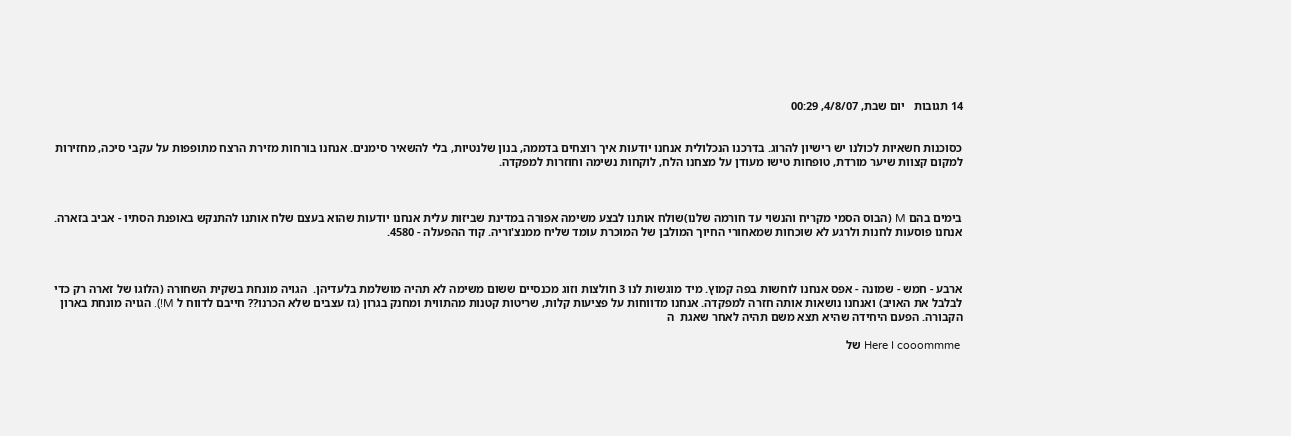14 תגובות   יום שבת, 4/8/07, 00:29


כסוכנות חשאיות לכולנו יש רישיון להרוג. בדרכנו הנכלולית אנחנו יודעות איך רוצחים בדממה, בנון שלנטיות, בלי להשאיר סימנים. אנחנו בורחות מזירת הרצח מתופפות על עקבי סיכה, מחזירות למקום קצוות שיער מורדת, טופחות טישו מעודן על מצחנו הלח, לוקחות נשימה וחוזרות למפקדה.



בימים בהם M (הבוס הסמי מקריח והנשוי עד חורמה שלנו)שולח אותנו לבצע משימה אפורה במדינת שביזות עלית אנחנו יודעות שהוא בעצם שלח אותנו להתנקש באופנת הסתיו - אביב בזארה. אנחנו פוסעות לחנות ולרגע לא שוכחות שמאחורי החיוך המולבן של המוכרת עומד שליח ממנצ'וריה. קוד ההפעלה - 4580.



ארבע - חמש - שמונה - אפס אנחנו לוחשות בפה קמוץ. מיד מוגשות לנו 3 חולצות וזוג מכנסיים ששום משימה לא תהיה מושלמת בלעדיהן.  הגויה מונחת בשקית השחורה (הלוגו של זארה רק כדי לבלבל את האויב) ואנחנו נושאות אותה חזרה למפקדה. אנחנו מדווחות על פציעות קלות, שריטות קטנות מהתווית ומחנק בגרון (גז עצבים שלא הכרנו?? חייבם לדווח ל M!). הגויה מונחת בארון הקבורה. הפעם היחידה שהיא תצא משם תהיה לאחר שאגת  ה

 Here I cooommme של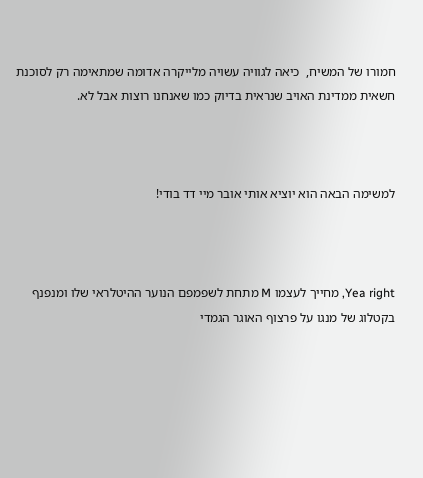חמורו של המשיח,  כיאה לגוויה עשויה מלייקרה אדומה שמתאימה רק לסוכנת חשאית ממדינת האויב שנראית בדיוק כמו שאנחנו רוצות אבל לא.



למשימה הבאה הוא יוציא אותי אובר מיי דד בודי!



Yea right, מחייך לעצמו M מתחת לשפמפם הנוער ההיטלראי שלו ומנפנף בקטלוג של מנגו על פרצוף האוגר הגמדי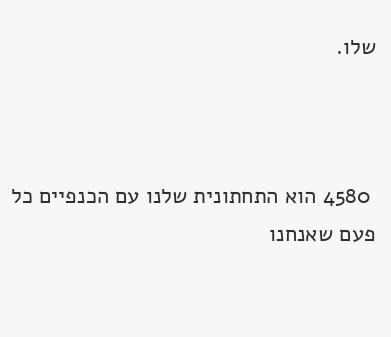שלו.



 4580 הוא התחתונית שלנו עם הכנפיים כל פעם שאנחנו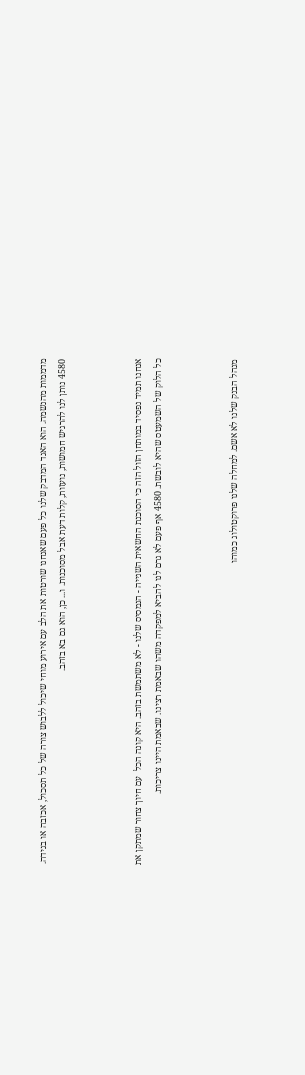מדממות מהנשמה. הוא האגד המדבק שלנו כל פעם שאנחנו שורטות את הלב עם אירוע מוחי שיכול ללבוש צורה של כל תסכול, אכזבה או בגידה.  4580 נותן לנו להרגיש חמושות, נועזות, קלות דעת אבל מסוכנות. ו... כן, הוא גם בא בזהב.



אנחנו תמיד נפסיד במותחן הזול הזה כי הסוכנת החשאית השנייה - הנמסיס שלנו - לא משתמשת בזהב. היא קונה הכל  עם חיוך צחור שמתקן את כל הלוק של השמעטס שהיא לובשת. 4580 אף פעם לא גרם לנו להביא למפקדה משהו שבאמת רצינו. שבאמת היינו צריכות.



מנהל הבנק שלנו לא אשם. למחלה שלנו פרוקטולוג כמוהו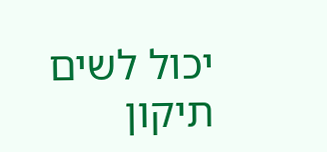יכול לשים תיקון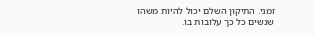זמני. התיקון השלם יכול להיות משהו שנשים כל כך עלובות בו.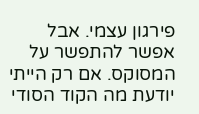פירגון עצמי. אבל אפשר להתפשר על המסוקס. אם רק הייתי יודעת מה הקוד הסודי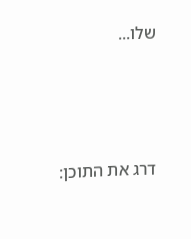שלו...





דרג את התוכן: